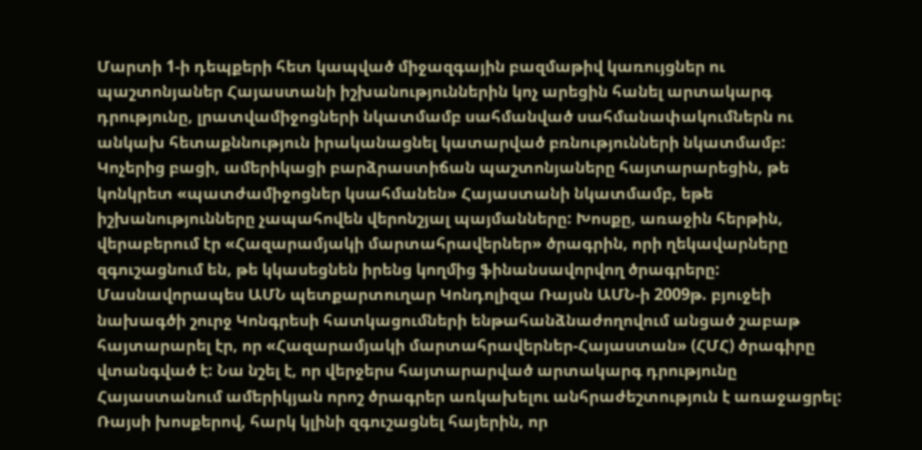Մարտի 1-ի դեպքերի հետ կապված միջազգային բազմաթիվ կառույցներ ու պաշտոնյաներ Հայաստանի իշխանություններին կոչ արեցին հանել արտակարգ դրությունը, լրատվամիջոցների նկատմամբ սահմանված սահմանափակումներն ու անկախ հետաքննություն իրականացնել կատարված բռնությունների նկատմամբ:
Կոչերից բացի, ամերիկացի բարձրաստիճան պաշտոնյաները հայտարարեցին, թե կոնկրետ «պատժամիջոցներ կսահմանեն» Հայաստանի նկատմամբ, եթե իշխանությունները չապահովեն վերոնշյալ պայմանները: Խոսքը, առաջին հերթին, վերաբերում էր «Հազարամյակի մարտահրավերներ» ծրագրին, որի ղեկավարները զգուշացնում են, թե կկասեցնեն իրենց կողմից ֆինանսավորվող ծրագրերը: Մասնավորապես ԱՄՆ պետքարտուղար Կոնդոլիզա Ռայսն ԱՄՆ-ի 2009թ. բյուջեի նախագծի շուրջ Կոնգրեսի հատկացումների ենթահանձնաժողովում անցած շաբաթ հայտարարել էր, որ «Հազարամյակի մարտահրավերներ-Հայաստան» (ՀՄՀ) ծրագիրը վտանգված է: Նա նշել է, որ վերջերս հայտարարված արտակարգ դրությունը Հայաստանում ամերիկյան որոշ ծրագրեր առկախելու անհրաժեշտություն է առաջացրել: Ռայսի խոսքերով, հարկ կլինի զգուշացնել հայերին, որ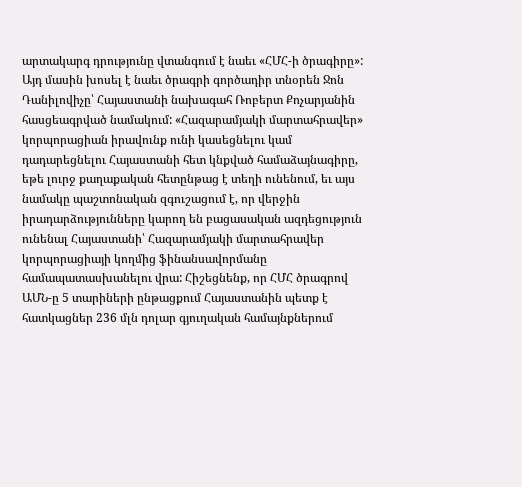արտակարգ դրությունը վտանգում է նաեւ «ՀՄՀ-ի ծրագիրը»: Այդ մասին խոսել է նաեւ ծրագրի գործադիր տնօրեն Ջոն Դանիլովիչը՝ Հայաստանի նախագահ Ռոբերտ Քոչարյանին հասցեագրված նամակում: «Հազարամյակի մարտահրավեր» կորպորացիան իրավունք ունի կասեցնելու կամ դադարեցնելու Հայաստանի հետ կնքված համաձայնագիրը, եթե լուրջ քաղաքական հետընթաց է տեղի ունենում, եւ այս նամակը պաշտոնական զգուշացում է, որ վերջին իրադարձությունները կարող են բացասական ազդեցություն ունենալ Հայաստանի՝ Հազարամյակի մարտահրավեր կորպորացիայի կողմից ֆինանսավորմանը համապատասխանելու վրա: Հիշեցնենք, որ ՀՄՀ ծրագրով ԱՄՆ-ը 5 տարիների ընթացքում Հայաստանին պետք է հատկացներ 236 մլն դոլար գյուղական համայնքներում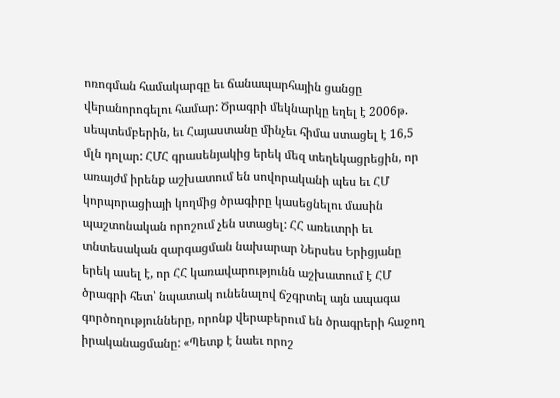ոռոգման համակարգը եւ ճանապարհային ցանցը վերանորոգելու համար: Ծրագրի մեկնարկը եղել է 2006թ. սեպտեմբերին, եւ Հայաստանը մինչեւ հիմա ստացել է 16,5 մլն դոլար: ՀՄՀ գրասենյակից երեկ մեզ տեղեկացրեցին, որ առայժմ իրենք աշխատում են սովորականի պես եւ ՀՄ կորպորացիայի կողմից ծրագիրը կասեցնելու մասին պաշտոնական որոշում չեն ստացել: ՀՀ առեւտրի եւ տնտեսական զարգացման նախարար Ներսես Երիցյանը երեկ ասել է, որ ՀՀ կառավարությունն աշխատում է ՀՄ ծրագրի հետ՝ նպատակ ունենալով ճշգրտել այն ապագա գործողությունները, որոնք վերաբերում են ծրագրերի հաջող իրականացմանը: «Պետք է նաեւ որոշ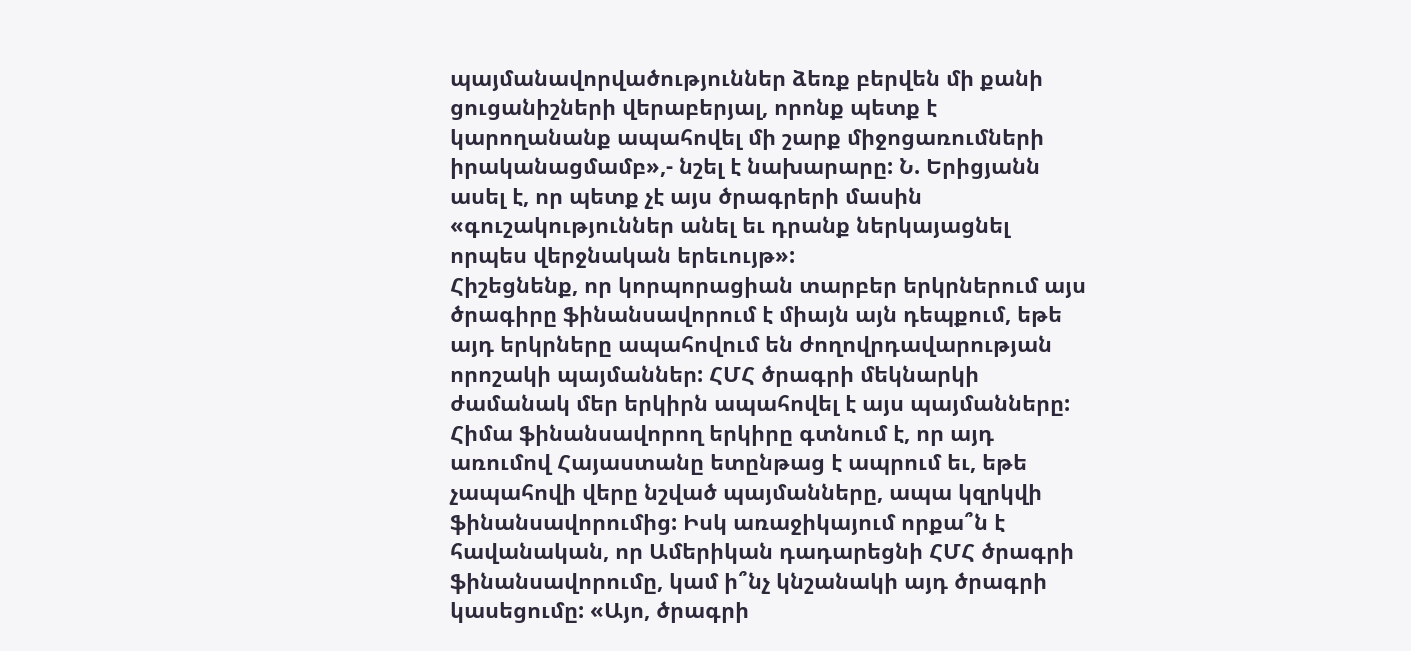պայմանավորվածություններ ձեռք բերվեն մի քանի ցուցանիշների վերաբերյալ, որոնք պետք է կարողանանք ապահովել մի շարք միջոցառումների իրականացմամբ»,- նշել է նախարարը: Ն. Երիցյանն ասել է, որ պետք չէ այս ծրագրերի մասին «գուշակություններ անել եւ դրանք ներկայացնել որպես վերջնական երեւույթ»:
Հիշեցնենք, որ կորպորացիան տարբեր երկրներում այս ծրագիրը ֆինանսավորում է միայն այն դեպքում, եթե այդ երկրները ապահովում են ժողովրդավարության որոշակի պայմաններ: ՀՄՀ ծրագրի մեկնարկի ժամանակ մեր երկիրն ապահովել է այս պայմանները: Հիմա ֆինանսավորող երկիրը գտնում է, որ այդ առումով Հայաստանը ետընթաց է ապրում եւ, եթե չապահովի վերը նշված պայմանները, ապա կզրկվի ֆինանսավորումից: Իսկ առաջիկայում որքա՞ն է հավանական, որ Ամերիկան դադարեցնի ՀՄՀ ծրագրի ֆինանսավորումը, կամ ի՞նչ կնշանակի այդ ծրագրի կասեցումը: «Այո, ծրագրի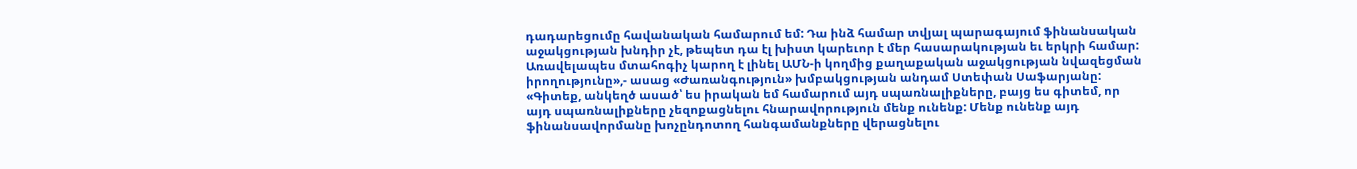դադարեցումը հավանական համարում եմ: Դա ինձ համար տվյալ պարագայում ֆինանսական աջակցության խնդիր չէ, թեպետ դա էլ խիստ կարեւոր է մեր հասարակության եւ երկրի համար: Առավելապես մտահոգիչ կարող է լինել ԱՄՆ-ի կողմից քաղաքական աջակցության նվազեցման իրողությունը»,- ասաց «Ժառանգություն» խմբակցության անդամ Ստեփան Սաֆարյանը: «Գիտեք, անկեղծ ասած՝ ես իրական եմ համարում այդ սպառնալիքները, բայց ես գիտեմ, որ այդ սպառնալիքները չեզոքացնելու հնարավորություն մենք ունենք: Մենք ունենք այդ ֆինանսավորմանը խոչընդոտող հանգամանքները վերացնելու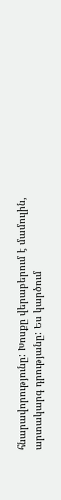հնարավորությունը: Խոսքը վերաբերում է մամուլին, արտակարգ դրությանը: Ես կարծում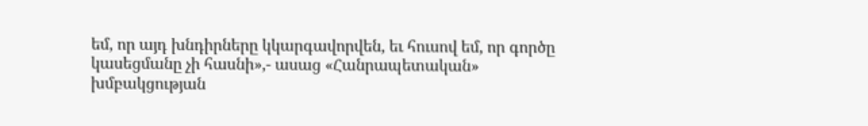եմ, որ այդ խնդիրները կկարգավորվեն, եւ հուսով եմ, որ գործը կասեցմանը չի հասնի»,- ասաց «Հանրապետական» խմբակցության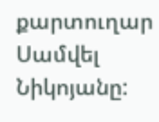քարտուղար Սամվել Նիկոյանը: